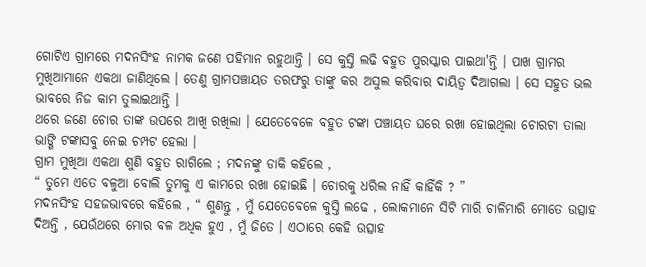ଗୋଟିଏ ଗ୍ରାମରେ ମଦନସିଂହ ନାମକ ଜଣେ ପହିମାନ ରହୁଥାନ୍ତି । ସେ କୁସ୍ତି ଲଢି ବହୁତ ପୁରସ୍କାର ପାଇଥା'ନ୍ତି । ପାଖ ଗ୍ରାମର ମୁଖିଆମାନେ ଏକଥା ଜାଣିଥିଲେ । ତେଣୁ ଗ୍ରାମପଞ୍ଚାୟତ ତରଫରୁ ତାଙ୍କୁ କର ଅସୁଲ କରିବାର ଦାୟିତ୍ଵ ଦିଆଗଲା । ସେ ସହୁତ ଭଲ ଭାବରେ ନିଜ କାମ ତୁଲାଇଥାନ୍ତି ।
ଥରେ ଜଣେ ଚୋର ତାଙ୍କ ଉପରେ ଆଖି ରଖିଲା । ଯେତେବେଳେ ବହୁତ ଟଙ୍କା ପଞ୍ଚାୟତ ଘରେ ରଖା ହୋଇଥିଲା ଚୋରଟା ତାଲା ଭାଙ୍ଗି ଟଙ୍କାସବୁ ନେଇ ଚମ୍ପଟ ହେଲା ।
ଗ୍ରାମ ମୁଖିଆ ଏକଥା ଶୁଣି ବହୁତ ରାଗିଲେ ; ମଦନଙ୍କୁ ଡାକି କହିଲେ ,
“ ତୁମେ ଏତେ ବଳୁଆ ବୋଲି ତୁମକୁ ଏ କାମରେ ରଖା ହୋଇଛି । ଚୋରକୁ ଧରିଲ ନାହିଁ କାହିଁକି ? ”
ମଦନସିଂହ ସହଜଭାବରେ କହିଲେ , “ ଶୁଣନ୍ତୁ , ମୁଁ ଯେତେବେଳେ କୁସ୍ତି ଲଢେ , ଲୋକମାନେ ସିଟି ମାରି ଚାଳିମାରି ମୋତେ ଉତ୍ସାହ ଦିଅନ୍ତି , ଯେଉଁଥରେ ମୋର ବଳ ଅଧିକ ହୁଏ , ମୁଁ ଜିତେ । ଏଠାରେ କେହି ଉତ୍ସାହ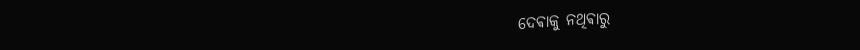ଦେଵାକୁ ନଥିଵାରୁ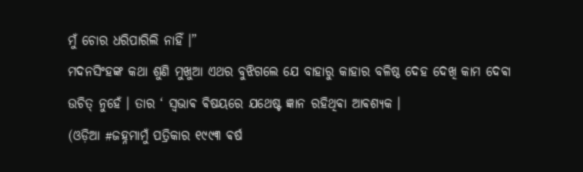ମୁଁ ଚୋର ଧରିପାରିଲି ନାହିଁ ।”
ମଦନସିଂହଙ୍କ କଥା ଶୁଣି ମୁଖୁଆ ଏଥର ବୁଝିଗଲେ ଯେ ବାହାରୁ କାହାର ବଳିଷ୍ଠ ଦେହ ଦେଖି କାମ ଦେଵା ଉଚିତ୍ ନୁହେଁ । ତାର ‘ ସ୍ଵଭାଵ ଵିଷୟରେ ଯଥେଷ୍ଟ ଜ୍ଞାନ ରହିଥିଵା ଆଵଶ୍ୟକ ।
(ଓଡ଼ିଆ #ଜହ୍ନମାମୁଁ ପତ୍ରିକାର ୧୯୯୩ ଵର୍ଷ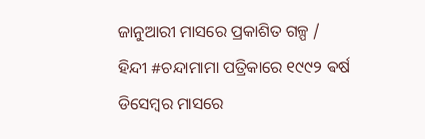ଜାନୁଆରୀ ମାସରେ ପ୍ରକାଶିତ ଗଳ୍ପ / ହିନ୍ଦୀ #ଚନ୍ଦାମାମା ପତ୍ରିକାରେ ୧୯୯୨ ଵର୍ଷ ଡିସେମ୍ବର ମାସରେ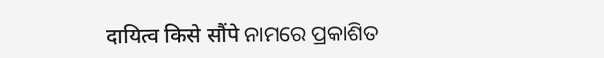दायित्व किसे सौंपे ନାମରେ ପ୍ରକାଶିତ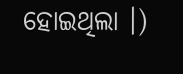ହୋଇଥିଲା ।)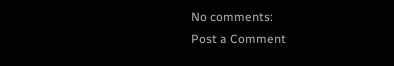No comments:
Post a Comment